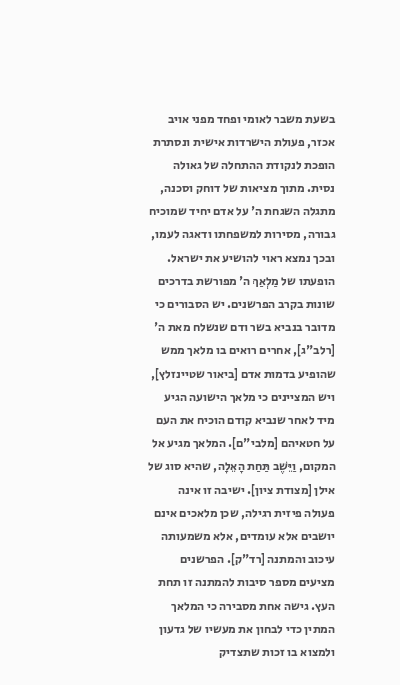בשעת משבר לאומי ופחד מפני אויב אכזר, פעולת הישרדות אישית ונסתרת הופכת לנקודת ההתחלה של גאולה נסית. מתוך מציאות של דוחק וסכנה, מתגלה השגחת ה' על אדם יחיד שמוכיח גבורה, מסירות למשפחתו ודאגה לעמו, ובכך נמצא ראוי להושיע את ישראל.
הופעתו של מַלְאַךְ ה' מפורשת בדרכים שונות בקרב הפרשנים. יש הסבורים כי מדובר בנביא בשר ודם שנשלח מאת ה' [רלב"ג], אחרים רואים בו מלאך ממש שהופיע בדמות אדם [ביאור שטיינזלץ], ויש המציינים כי מלאך הישועה הגיע מיד לאחר שנביא קודם הוכיח את העם על חטאיהם [מלבי"ם]. המלאך מגיע אל המקום, וַיֵּשֶׁב תַּחַת הָאֵלָה, שהיא סוג של אילן [מצודת ציון]. ישיבה זו אינה פעולה פיזית רגילה, שכן מלאכים אינם יושבים אלא עומדים, אלא משמעותה עיכוב והמתנה [רד"ק]. הפרשנים מציעים מספר סיבות להמתנה זו תחת העץ. גישה אחת מסבירה כי המלאך המתין כדי לבחון את מעשיו של גדעון ולמצוא בו זכות שתצדיק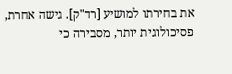את בחירתו למושיע [רד"ק]. גישה אחרת, פסיכולוגית יותר, מסבירה כי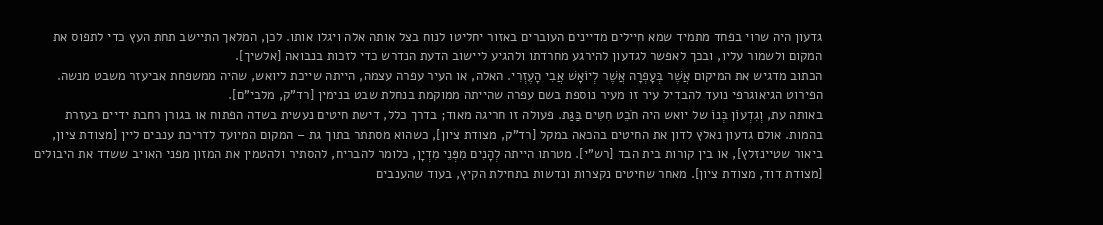גדעון היה שרוי בפחד מתמיד שמא חיילים מדיינים העוברים באזור יחליטו לנוח בצל אותה אלה ויגלו אותו. לכן, המלאך התיישב תחת העץ כדי לתפוס את המקום ולשמור עליו, ובכך לאפשר לגדעון להירגע מחרדתו ולהגיע ליישוב הדעת הנדרש כדי לזכות בנבואה [אלשיך].
הכתוב מדגיש את המיקום אֲשֶׁר בְּעָפְרָה אֲשֶׁר לְיוֹאָשׁ אֲבִי הָעֶזְרִי. האלה, או העיר עפרה עצמה, הייתה שייכת ליואש, שהיה ממשפחת אביעזר משבט מנשה. הפירוט הגיאוגרפי נועד להבדיל עיר זו מעיר נוספת בשם עפרה שהייתה ממוקמת בנחלת שבט בנימין [רד"ק, מלבי"ם].
באותה עת, וְגִדְעוֹן בְּנוֹ של יואש היה חֹבֵט חִטִּים בַּגַּת. פעולה זו חריגה מאוד; בדרך כלל, דישת חיטים נעשית בשדה הפתוח או בגורן רחבת ידיים בעזרת בהמות. אולם גדעון נאלץ לדון את החיטים בהכאה במקל [רד"ק, מצודת ציון], כשהוא מסתתר בתוך גת – המקום המיועד לדריכת ענבים ליין [מצודת ציון, ביאור שטיינזלץ], או בין קורות בית הבד [רש"י]. מטרתו הייתה לְהָנִים מִפְּנֵי מִדְיָן, כלומר להבריח, להסתיר ולהטמין את המזון מפני האויב ששדד את היבולים [מצודת דוד, מצודת ציון]. מאחר שחיטים נקצרות ונדשות בתחילת הקיץ, בעוד שהענבים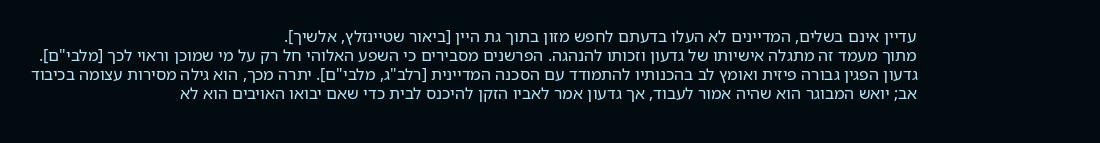עדיין אינם בשלים, המדיינים לא העלו בדעתם לחפש מזון בתוך גת היין [ביאור שטיינזלץ, אלשיך].
מתוך מעמד זה מתגלה אישיותו של גדעון וזכותו להנהגה. הפרשנים מסבירים כי השפע האלוהי חל רק על מי שמוכן וראוי לכך [מלבי"ם]. גדעון הפגין גבורה פיזית ואומץ לב בהכנותיו להתמודד עם הסכנה המדיינית [רלב"ג, מלבי"ם]. יתרה מכך, הוא גילה מסירות עצומה בכיבוד אב; יואש המבוגר הוא שהיה אמור לעבוד, אך גדעון אמר לאביו הזקן להיכנס לבית כדי שאם יבואו האויבים הוא לא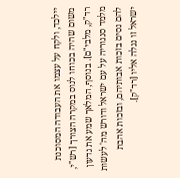יילכד, ולקח על עצמו את העבודה המסוכנת משום שהיה בכוחו לנוס במקרה הצורך [רש"י, רד"ק, מלבי"ם]. בנוסף, המלאך שמע את גדעון מלמד סנגוריה על עם ישראל ודורש מה' לעשות להם נסים בזכות אבותיהם, ובזכות אהבת ישראל זו נגלה אליו [רד"ק].